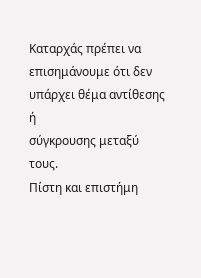Καταρχάς πρέπει να επισημάνουμε ότι δεν υπάρχει θέμα αντίθεσης ή
σύγκρουσης μεταξύ τους.
Πίστη και επιστήμη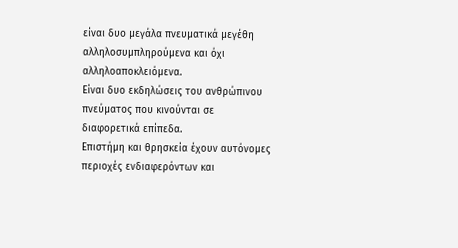είναι δυο μεγάλα πνευματικά μεγέθη
αλληλοσυμπληρούμενα και όχι αλληλοαποκλειόμενα.
Είναι δυο εκδηλώσεις του ανθρώπινου πνεύματος που κινούνται σε
διαφορετικά επίπεδα.
Επιστήμη και θρησκεία έχουν αυτόνομες περιοχές ενδιαφερόντων και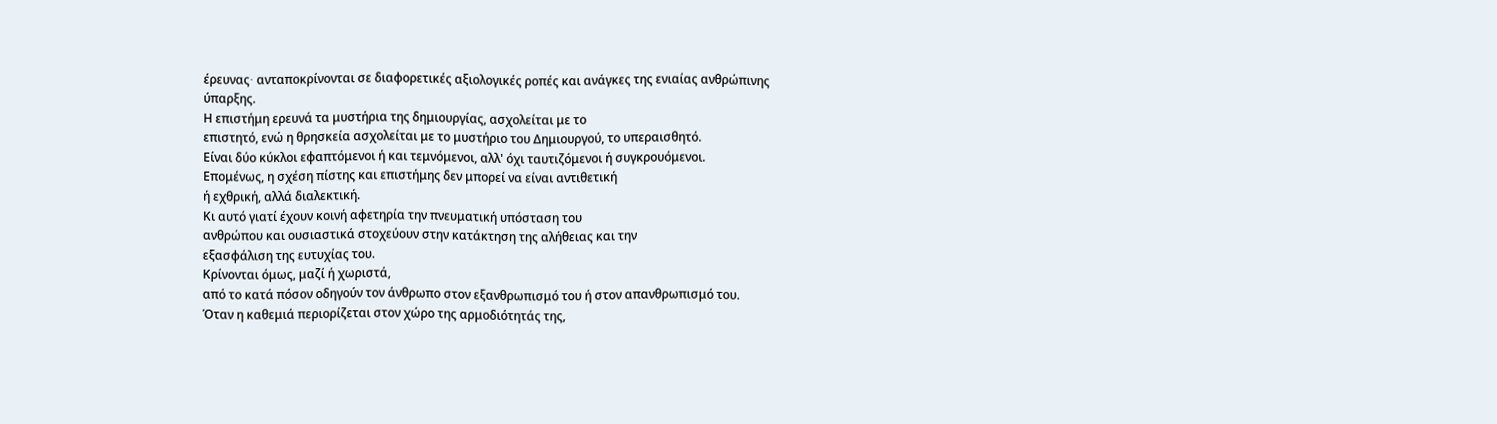έρευνας∙ ανταποκρίνονται σε διαφορετικές αξιολογικές ροπές και ανάγκες της ενιαίας ανθρώπινης
ύπαρξης.
Η επιστήμη ερευνά τα μυστήρια της δημιουργίας, ασχολείται με το
επιστητό, ενώ η θρησκεία ασχολείται με το μυστήριο του Δημιουργού, το υπεραισθητό.
Είναι δύο κύκλοι εφαπτόμενοι ή και τεμνόμενοι, αλλ' όχι ταυτιζόμενοι ή συγκρουόμενοι.
Επομένως, η σχέση πίστης και επιστήμης δεν μπορεί να είναι αντιθετική
ή εχθρική, αλλά διαλεκτική.
Κι αυτό γιατί έχουν κοινή αφετηρία την πνευματική υπόσταση του
ανθρώπου και ουσιαστικά στοχεύουν στην κατάκτηση της αλήθειας και την
εξασφάλιση της ευτυχίας του.
Κρίνονται όμως, μαζί ή χωριστά,
από το κατά πόσον οδηγούν τον άνθρωπο στον εξανθρωπισμό του ή στον απανθρωπισμό του.
Όταν η καθεμιά περιορίζεται στον χώρο της αρμοδιότητάς της,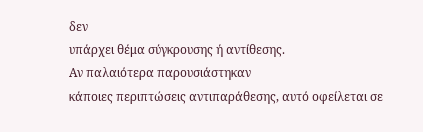δεν
υπάρχει θέμα σύγκρουσης ή αντίθεσης.
Αν παλαιότερα παρουσιάστηκαν
κάποιες περιπτώσεις αντιπαράθεσης, αυτό οφείλεται σε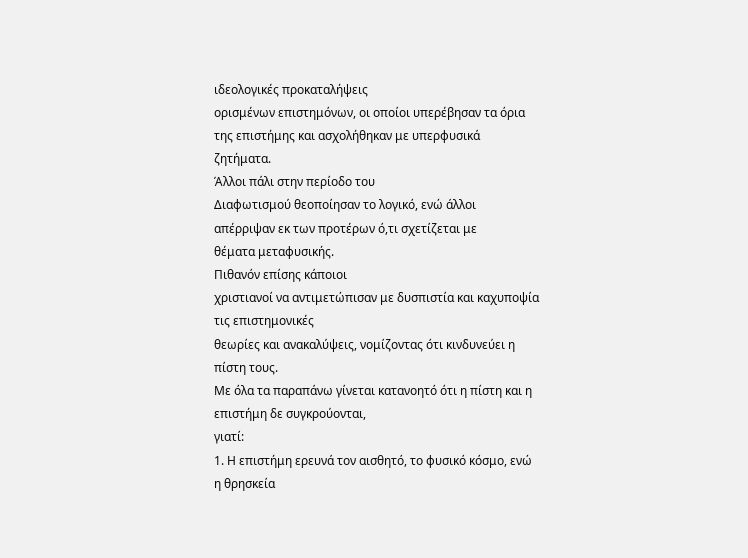ιδεολογικές προκαταλήψεις
ορισμένων επιστημόνων, οι οποίοι υπερέβησαν τα όρια της επιστήμης και ασχολήθηκαν με υπερφυσικά ζητήματα.
Άλλοι πάλι στην περίοδο του
Διαφωτισμού θεοποίησαν το λογικό, ενώ άλλοι απέρριψαν εκ των προτέρων ό,τι σχετίζεται με
θέματα μεταφυσικής.
Πιθανόν επίσης κάποιοι
χριστιανοί να αντιμετώπισαν με δυσπιστία και καχυποψία τις επιστημονικές
θεωρίες και ανακαλύψεις, νομίζοντας ότι κινδυνεύει η πίστη τους.
Με όλα τα παραπάνω γίνεται κατανοητό ότι η πίστη και η επιστήμη δε συγκρούονται,
γιατί:
1. Η επιστήμη ερευνά τον αισθητό, το φυσικό κόσμο, ενώ η θρησκεία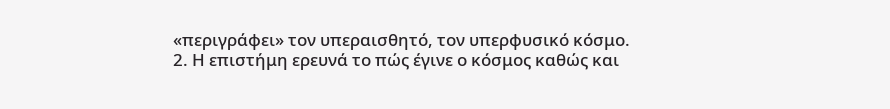«περιγράφει» τον υπεραισθητό, τον υπερφυσικό κόσμο.
2. Η επιστήμη ερευνά το πώς έγινε ο κόσμος καθώς και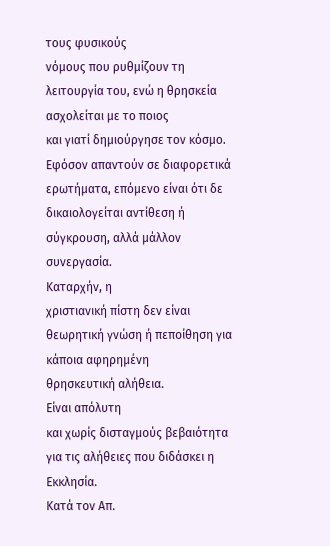τους φυσικούς
νόμους που ρυθμίζουν τη λειτουργία του, ενώ η θρησκεία ασχολείται με το ποιος
και γιατί δημιούργησε τον κόσμο.
Εφόσον απαντούν σε διαφορετικά ερωτήματα, επόμενο είναι ότι δε
δικαιολογείται αντίθεση ή σύγκρουση, αλλά μάλλον συνεργασία.
Καταρχήν, η
χριστιανική πίστη δεν είναι θεωρητική γνώση ή πεποίθηση για κάποια αφηρημένη
θρησκευτική αλήθεια.
Είναι απόλυτη
και χωρίς δισταγμούς βεβαιότητα για τις αλήθειες που διδάσκει η
Εκκλησία.
Κατά τον Απ.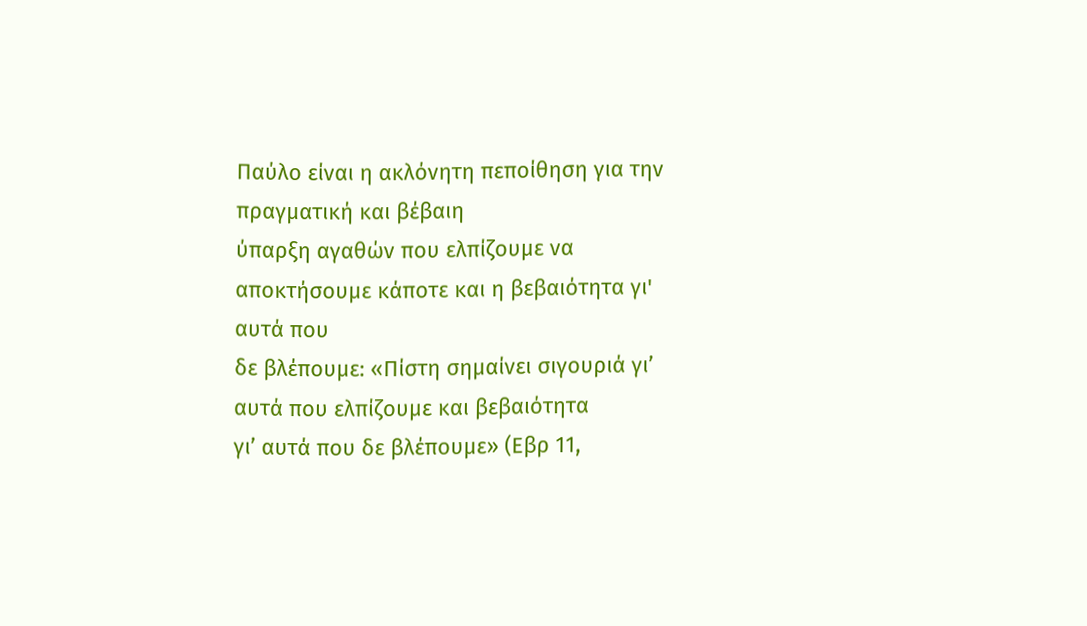Παύλο είναι η ακλόνητη πεποίθηση για την πραγματική και βέβαιη
ύπαρξη αγαθών που ελπίζουμε να αποκτήσουμε κάποτε και η βεβαιότητα γι' αυτά που
δε βλέπουμε: «Πίστη σημαίνει σιγουριά γι’ αυτά που ελπίζουμε και βεβαιότητα
γι’ αυτά που δε βλέπουμε» (Εβρ 11,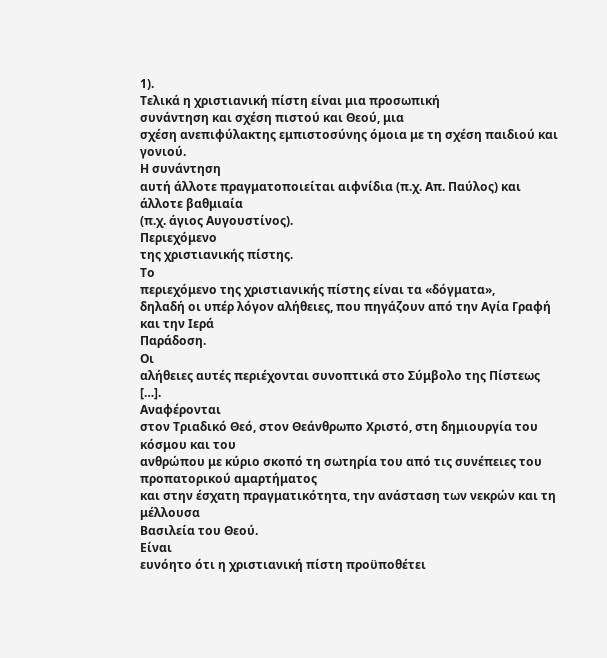1).
Τελικά η χριστιανική πίστη είναι μια προσωπική
συνάντηση και σχέση πιστού και Θεού, μια
σχέση ανεπιφύλακτης εμπιστοσύνης όμοια με τη σχέση παιδιού και γονιού.
Η συνάντηση
αυτή άλλοτε πραγματοποιείται αιφνίδια (π.χ. Απ. Παύλος) και άλλοτε βαθμιαία
(π.χ. άγιος Αυγουστίνος).
Περιεχόμενο
της χριστιανικής πίστης.
Το
περιεχόμενο της χριστιανικής πίστης είναι τα «δόγματα»,
δηλαδή οι υπέρ λόγον αλήθειες, που πηγάζουν από την Αγία Γραφή και την Ιερά
Παράδοση.
Οι
αλήθειες αυτές περιέχονται συνοπτικά στο Σύμβολο της Πίστεως […].
Αναφέρονται
στον Τριαδικό Θεό, στον Θεάνθρωπο Χριστό, στη δημιουργία του κόσμου και του
ανθρώπου με κύριο σκοπό τη σωτηρία του από τις συνέπειες του προπατορικού αμαρτήματος
και στην έσχατη πραγματικότητα, την ανάσταση των νεκρών και τη μέλλουσα
Βασιλεία του Θεού.
Είναι
ευνόητο ότι η χριστιανική πίστη προϋποθέτει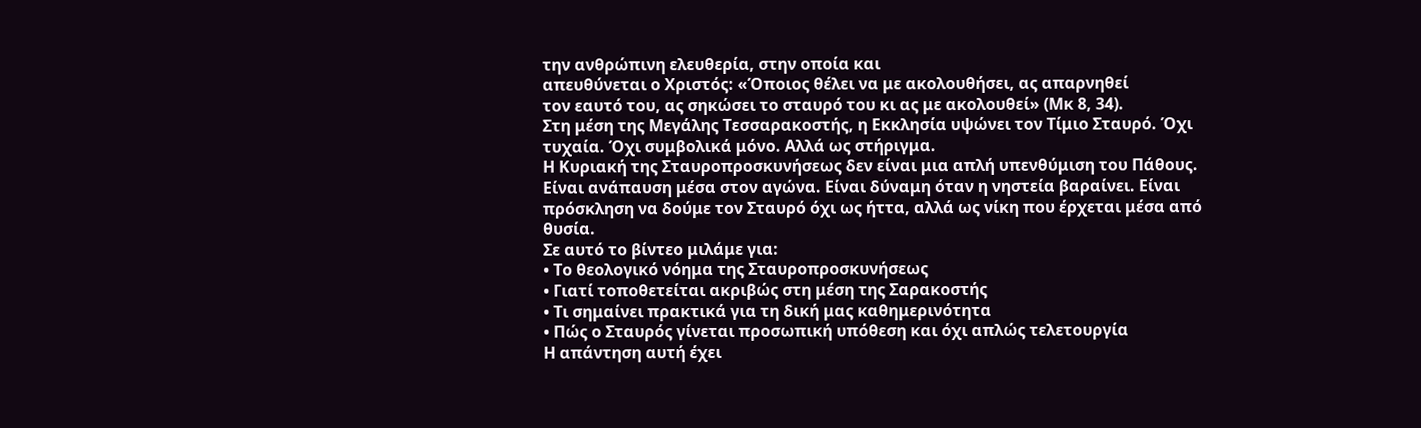την ανθρώπινη ελευθερία, στην οποία και
απευθύνεται ο Χριστός: «Όποιος θέλει να με ακολουθήσει, ας απαρνηθεί
τον εαυτό του, ας σηκώσει το σταυρό του κι ας με ακολουθεί» (Μκ 8, 34).
Στη μέση της Μεγάλης Τεσσαρακοστής, η Εκκλησία υψώνει τον Τίμιο Σταυρό. Όχι τυχαία. Όχι συμβολικά μόνο. Αλλά ως στήριγμα.
Η Κυριακή της Σταυροπροσκυνήσεως δεν είναι μια απλή υπενθύμιση του Πάθους. Είναι ανάπαυση μέσα στον αγώνα. Είναι δύναμη όταν η νηστεία βαραίνει. Είναι πρόσκληση να δούμε τον Σταυρό όχι ως ήττα, αλλά ως νίκη που έρχεται μέσα από θυσία.
Σε αυτό το βίντεο μιλάμε για:
• Το θεολογικό νόημα της Σταυροπροσκυνήσεως
• Γιατί τοποθετείται ακριβώς στη μέση της Σαρακοστής
• Τι σημαίνει πρακτικά για τη δική μας καθημερινότητα
• Πώς ο Σταυρός γίνεται προσωπική υπόθεση και όχι απλώς τελετουργία
Η απάντηση αυτή έχει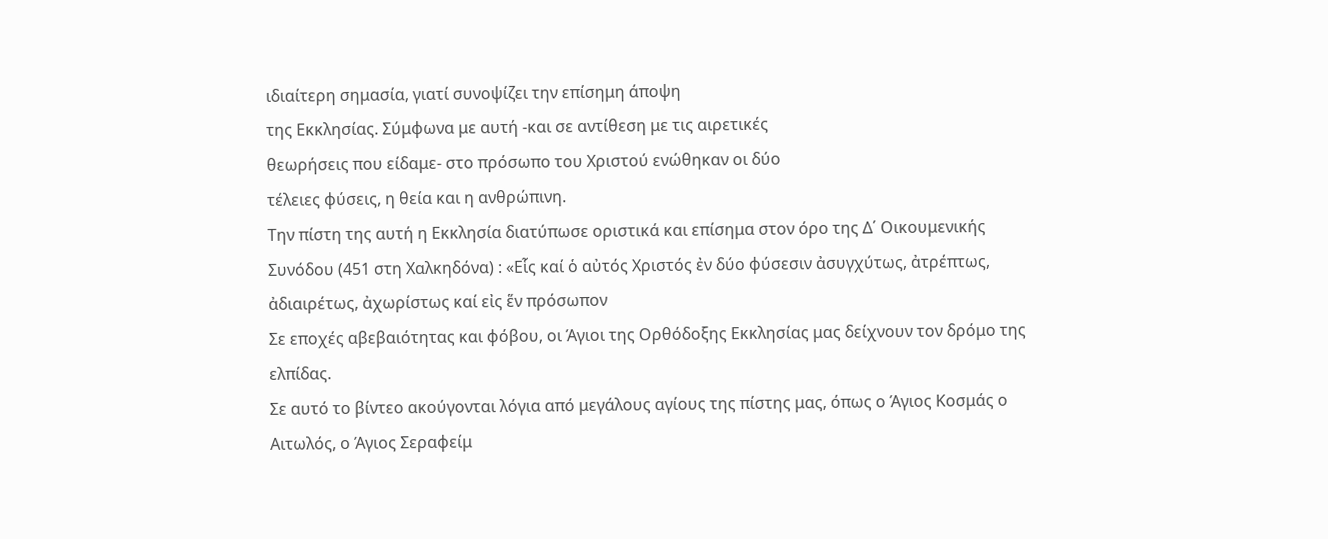ιδιαίτερη σημασία, γιατί συνοψίζει την επίσημη άποψη
της Εκκλησίας. Σύμφωνα με αυτή -και σε αντίθεση με τις αιρετικές
θεωρήσεις που είδαμε- στο πρόσωπο του Χριστού ενώθηκαν οι δύο
τέλειες φύσεις, η θεία και η ανθρώπινη.
Την πίστη της αυτή η Εκκλησία διατύπωσε οριστικά και επίσημα στον όρο της Δ΄ Οικουμενικής Συνόδου (451 στη Χαλκηδόνα) : «Εἷς καί ὁ αὐτός Χριστός ἐν δύο φύσεσιν ἀσυγχύτως, ἀτρέπτως, ἀδιαιρέτως, ἀχωρίστως καί εἰς ἕν πρόσωπον
Σε εποχές αβεβαιότητας και φόβου, οι Άγιοι της Ορθόδοξης Εκκλησίας μας δείχνουν τον δρόμο της ελπίδας.
Σε αυτό το βίντεο ακούγονται λόγια από μεγάλους αγίους της πίστης μας, όπως ο Άγιος Κοσμάς ο Αιτωλός, ο Άγιος Σεραφείμ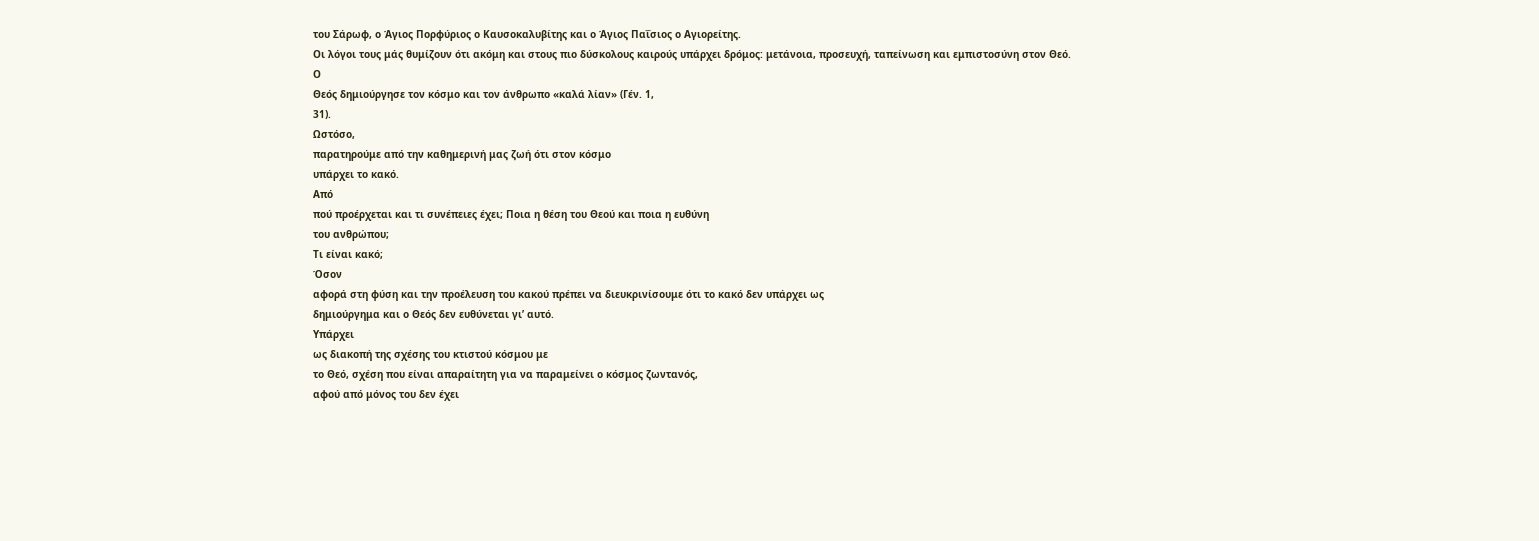του Σάρωφ, ο Άγιος Πορφύριος ο Καυσοκαλυβίτης και ο Άγιος Παΐσιος ο Αγιορείτης.
Οι λόγοι τους μάς θυμίζουν ότι ακόμη και στους πιο δύσκολους καιρούς υπάρχει δρόμος: μετάνοια, προσευχή, ταπείνωση και εμπιστοσύνη στον Θεό.
Ο
Θεός δημιούργησε τον κόσμο και τον άνθρωπο «καλά λίαν» (Γέν. 1,
31).
Ωστόσο,
παρατηρούμε από την καθημερινή μας ζωή ότι στον κόσμο
υπάρχει το κακό.
Από
πού προέρχεται και τι συνέπειες έχει; Ποια η θέση του Θεού και ποια η ευθύνη
του ανθρώπου;
Τι είναι κακό;
Όσον
αφορά στη φύση και την προέλευση του κακού πρέπει να διευκρινίσουμε ότι το κακό δεν υπάρχει ως
δημιούργημα και ο Θεός δεν ευθύνεται γι’ αυτό.
Υπάρχει
ως διακοπή της σχέσης του κτιστού κόσμου με
το Θεό, σχέση που είναι απαραίτητη για να παραμείνει ο κόσμος ζωντανός,
αφού από μόνος του δεν έχει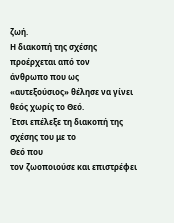ζωή.
Η διακοπή της σχέσης προέρχεται από τον
άνθρωπο που ως «αυτεξούσιος» θέλησε να γίνει θεός χωρίς το Θεό.
Έτσι επέλεξε τη διακοπή της σχέσης του με το
Θεό που
τον ζωοποιούσε και επιστρέφει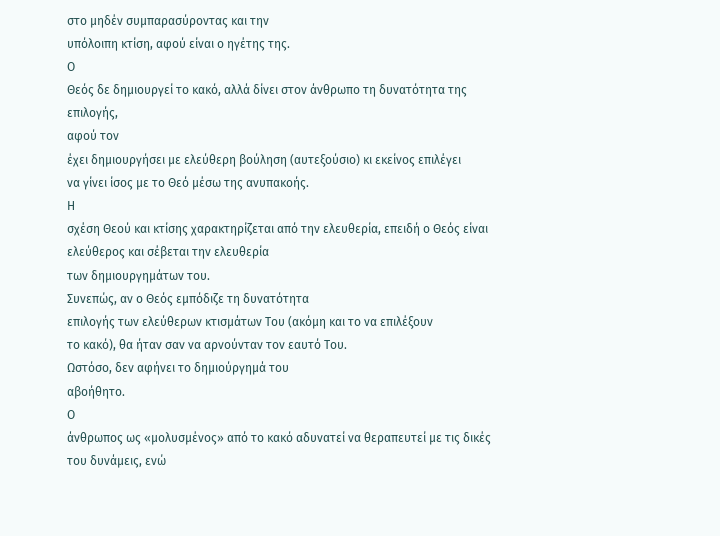στο μηδέν συμπαρασύροντας και την
υπόλοιπη κτίση, αφού είναι ο ηγέτης της.
Ο
Θεός δε δημιουργεί το κακό, αλλά δίνει στον άνθρωπο τη δυνατότητα της επιλογής,
αφού τον
έχει δημιουργήσει με ελεύθερη βούληση (αυτεξούσιο) κι εκείνος επιλέγει
να γίνει ίσος με το Θεό μέσω της ανυπακοής.
Η
σχέση Θεού και κτίσης χαρακτηρίζεται από την ελευθερία, επειδή ο Θεός είναι
ελεύθερος και σέβεται την ελευθερία
των δημιουργημάτων του.
Συνεπώς, αν ο Θεός εμπόδιζε τη δυνατότητα
επιλογής των ελεύθερων κτισμάτων Του (ακόμη και το να επιλέξουν
το κακό), θα ήταν σαν να αρνούνταν τον εαυτό Του.
Ωστόσο, δεν αφήνει το δημιούργημά του
αβοήθητο.
Ο
άνθρωπος ως «μολυσμένος» από το κακό αδυνατεί να θεραπευτεί με τις δικές του δυνάμεις, ενώ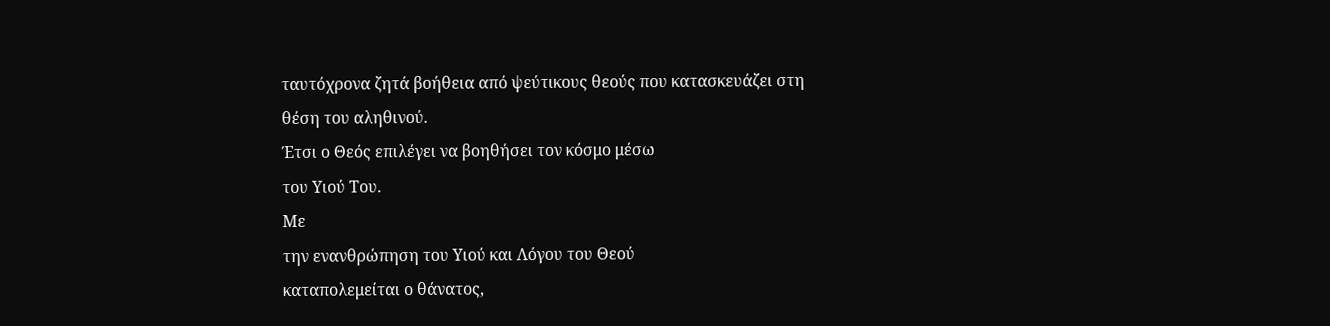ταυτόχρονα ζητά βοήθεια από ψεύτικους θεούς που κατασκευάζει στη
θέση του αληθινού.
Έτσι ο Θεός επιλέγει να βοηθήσει τον κόσμο μέσω
του Υιού Του.
Με
την ενανθρώπηση του Υιού και Λόγου του Θεού
καταπολεμείται ο θάνατος,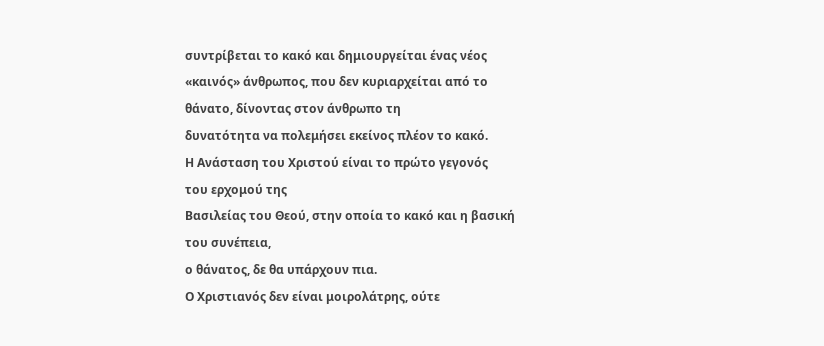συντρίβεται το κακό και δημιουργείται ένας νέος
«καινός» άνθρωπος, που δεν κυριαρχείται από το θάνατο, δίνοντας στον άνθρωπο τη
δυνατότητα να πολεμήσει εκείνος πλέον το κακό.
Η Ανάσταση του Χριστού είναι το πρώτο γεγονός
του ερχομού της
Βασιλείας του Θεού, στην οποία το κακό και η βασική του συνέπεια,
ο θάνατος, δε θα υπάρχουν πια.
Ο Χριστιανός δεν είναι μοιρολάτρης, ούτε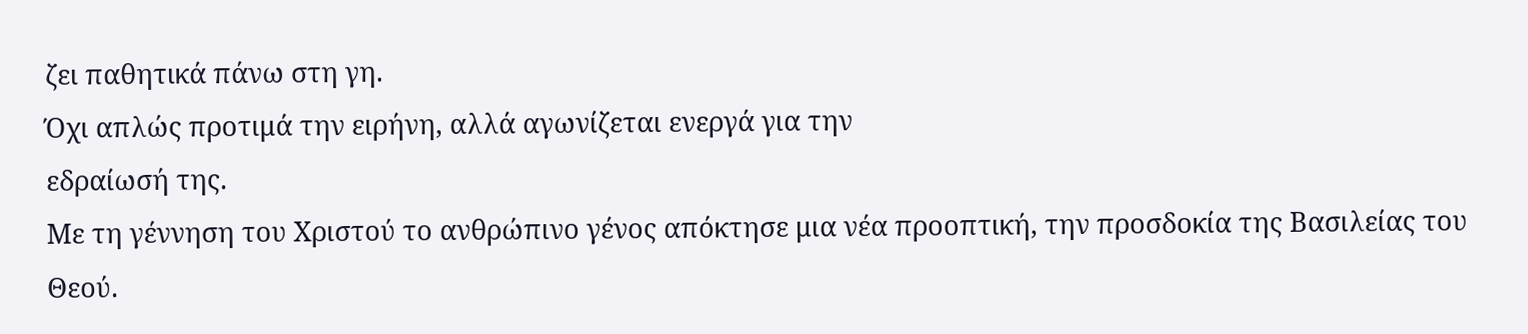ζει παθητικά πάνω στη γη.
Όχι απλώς προτιμά την ειρήνη, αλλά αγωνίζεται ενεργά για την
εδραίωσή της.
Με τη γέννηση του Χριστού το ανθρώπινο γένος απόκτησε μια νέα προοπτική, την προσδοκία της Βασιλείας του Θεού.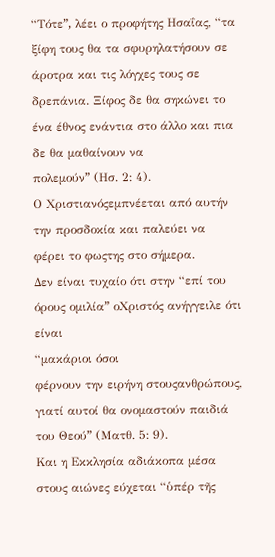“Τότεˮ, λέει ο προφήτης Ησαΐας, “τα ξίφη τους θα τα σφυρηλατήσουν σε άροτρα και τις λόγχες τους σε δρεπάνια. Ξίφος δε θα σηκώνει το ένα έθνος ενάντια στο άλλο και πια δε θα μαθαίνουν να
πολεμούνˮ (Ησ. 2: 4).
Ο Χριστιανόςεμπνέεται από αυτήν την προσδοκία και παλεύει να
φέρει το φωςτης στο σήμερα.
Δεν είναι τυχαίο ότι στην “επί του όρους ομιλίαˮ οΧριστός ανήγγειλε ότι είναι
“μακάριοι όσοι
φέρνουν την ειρήνη στουςανθρώπους, γιατί αυτοί θα ονομαστούν παιδιά του Θεούˮ (Ματθ. 5: 9).
Και η Εκκλησία αδιάκοπα μέσα στους αιώνες εύχεται “ὑπέρ τῆς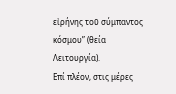εἰρήνης τοῦ σύμπαντος κόσμου” (θεία Λειτουργία).
Επί πλέον, στις μέρες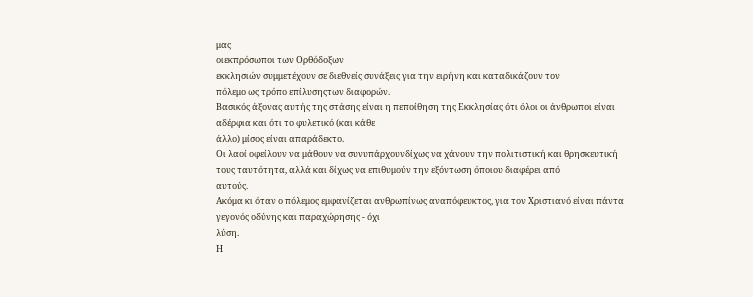μας
οιεκπρόσωποι των Ορθόδοξων
εκκλησιών συμμετέχουν σε διεθνείς συνάξεις για την ειρήνη και καταδικάζουν τον
πόλεμο ως τρόπο επίλυσηςτων διαφορών.
Βασικός άξονας αυτής της στάσης είναι η πεποίθηση της Εκκλησίας ότι όλοι οι άνθρωποι είναι αδέρφια και ότι το φυλετικό (και κάθε
άλλο) μίσος είναι απαράδεκτο.
Οι λαοί οφείλουν να μάθουν να συνυπάρχουνδίχως να χάνουν την πολιτιστική και θρησκευτική
τους ταυτότητα, αλλά και δίχως να επιθυμούν την εξόντωση όποιου διαφέρει από
αυτούς.
Ακόμα κι όταν ο πόλεμος εμφανίζεται ανθρωπίνως αναπόφευκτος, για τον Χριστιανό είναι πάντα γεγονός οδύνης και παραχώρησης - όχι
λύση.
Η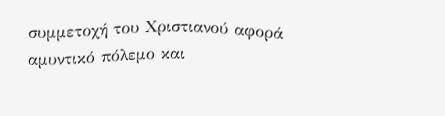συμμετοχή του Χριστιανού αφορά αμυντικό πόλεμο και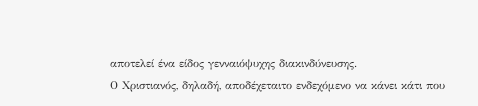αποτελεί ένα είδος γενναιόψυχης διακινδύνευσης.
Ο Χριστιανός, δηλαδή, αποδέχεταιτο ενδεχόμενο να κάνει κάτι που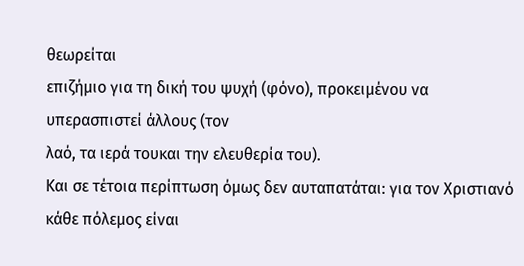θεωρείται
επιζήμιο για τη δική του ψυχή (φόνο), προκειμένου να υπερασπιστεί άλλους (τον
λαό, τα ιερά τουκαι την ελευθερία του).
Και σε τέτοια περίπτωση όμως δεν αυταπατάται: για τον Χριστιανό κάθε πόλεμος είναι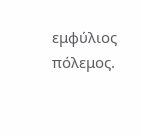εμφύλιος πόλεμος.